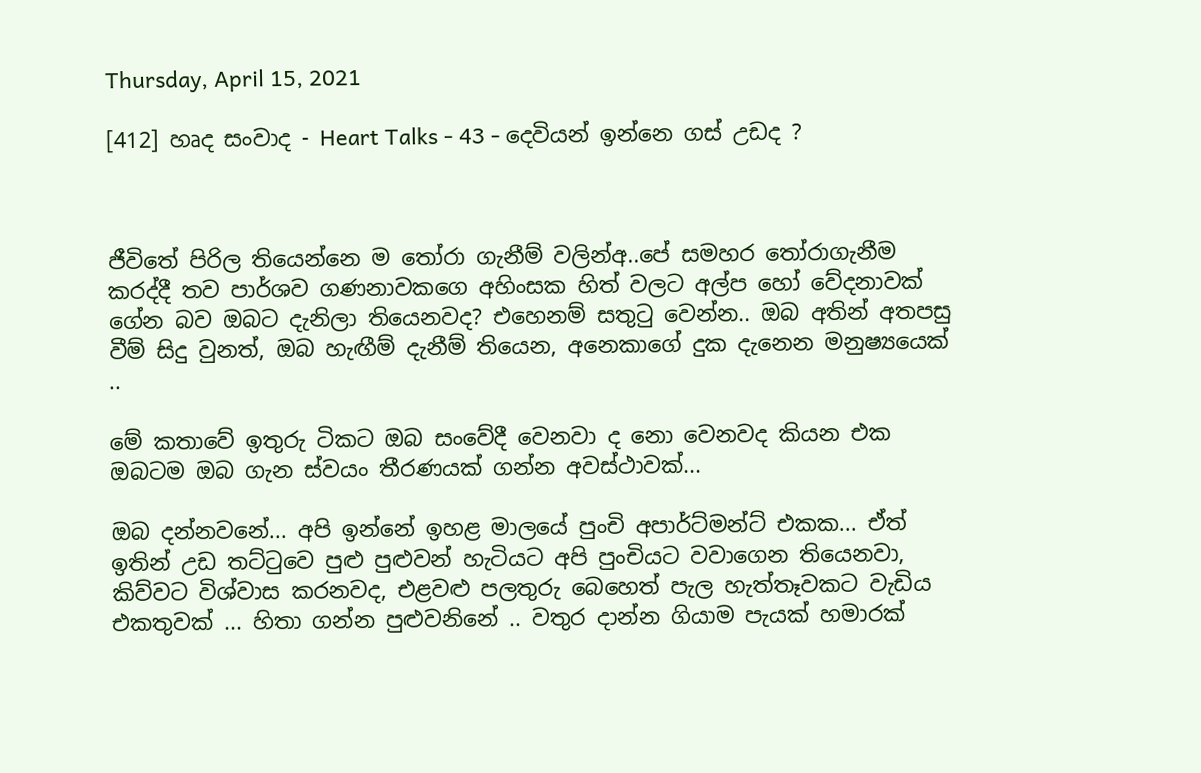Thursday, April 15, 2021

[412] හෘද සංවාද - Heart Talks - 43 - දෙවියන් ඉන්නෙ ගස් උඩද ?



ජීවිතේ පිරිල තියෙන්නෙ ම තෝරා ගැනීම් වලින්අ..පේ සමහර තෝරාගැනීම කරද්දී තව පාර්ශව ගණනාවකගෙ අහිංසක හිත් වලට අල්ප හෝ වේදනාවක් ගේන බව ඔබට දැනිලා තියෙනවද? එහෙනම් සතුටු වෙන්න.. ඔබ අතින් අතපසු වීම් සිදු වුනත්, ඔබ හැඟීම් දැනීම් තියෙන, අනෙකාගේ දුක දැනෙන මනුෂ්‍යයෙක් ..

මේ කතාවේ ඉතුරු ටිකට ඔබ සංවේදී වෙනවා ද නො වෙනවද කියන එක ඔබටම ඔබ ගැන ස්වයං තීරණයක් ගන්න අවස්ථාවක්...

ඔබ දන්නවනේ... අපි ඉන්නේ ඉහළ මාලයේ පුංචි අපාර්ට්මන්ට් එකක... ඒත් ඉතින් උඩ තට්ටුවෙ පුළු පුළුවන් හැටියට අපි පුංචියට වවාගෙන තියෙනවා,  කිව්වට විශ්වාස කරනවද, එළවළු පලතුරු බෙහෙත් පැල හැත්තෑවකට වැඩිය එකතුවක් ... හිතා ගන්න පුළුවනිනේ .. වතුර දාන්න ගියාම පැයක් හමාරක්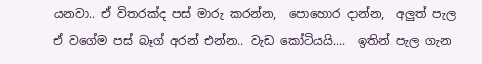යනවා.. ඒ විතරක්ද පස් මාරු කරන්න,  පොහොර දාන්න,  අලුත් පැල ඒ වගේම පස් බෑග් අරන් එන්න.. වැඩ කෝටියයි....  ඉතින් පැල ගැන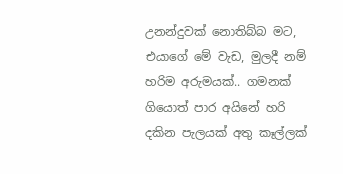උනන්දුවක් නොතිබ්බ මට, එයාගේ මේ වැඩ, මුලදී නම් හරිම අරුමයක්.. ගමනක් ගියොත් පාර අයිනේ හරි දකින පැලයක් අතු කෑල්ලක්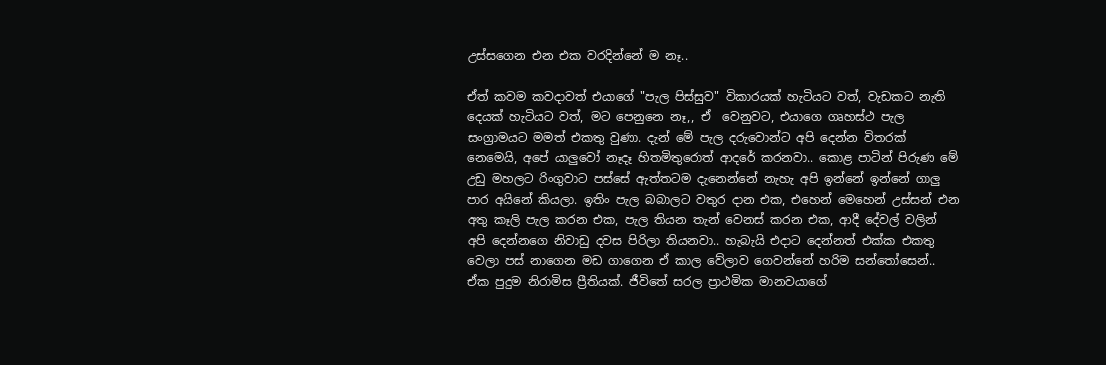උස්සගෙන එන එක වරදින්නේ ම නෑ..

ඒත් කවම කවදාවත් එයාගේ "පැල පිස්සුව" විකාරයක් හැටියට වත්, වැඩකට නැති දෙයක් හැටියට වත්, මට පෙනුනෙ නෑ,, ඒ  වෙනුවට, එයාගෙ ගෘහස්ථ පැල සංග්‍රාමයට මමත් එකතු වුණා. දැන් මේ පැල දරුවොන්ට අපි දෙන්න විතරක් නෙමෙයි, අපේ යාලුවෝ නෑදෑ හිතමිතුරොත් ආදරේ කරනවා.. කොළ පාටින් පිරුණ මේ උඩු මහලට රිංගුවාට පස්සේ ඇත්තටම දැනෙන්නේ නැහැ අපි ඉන්නේ ඉන්නේ ගාලු පාර අයිනේ කියලා. ඉතිං පැල බබාලට වතුර දාන එක, එහෙන් මෙහෙන් උස්සන් එන අතු කෑලි පැල කරන එක, පැල තියන තැන් වෙනස් කරන එක, ආදී දේවල් වලින් අපි දෙන්නගෙ නිවාඩු දවස පිරිලා තියනවා.. හැබැයි එදාට දෙන්නත් එක්ක එකතු වෙලා පස් නාගෙන මඩ ගාගෙන ඒ කාල වේලාව ගෙවන්නේ හරිම සන්තෝසෙන්.. ඒක පුදුම නිරාමිස ප්‍රීතියක්. ජීවිතේ සරල ප්‍රාථමික මානවයාගේ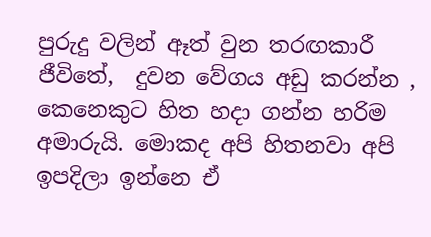පුරුදු වලින් ඈත් වුන තරඟකාරී  ජීවිතේ,  දුවන වේගය අඩු කරන්න , කෙනෙකුට හිත හදා ගන්න හරිම අමාරුයි. මොකද අපි හිතනවා අපි ඉපදිලා ඉන්නෙ ඒ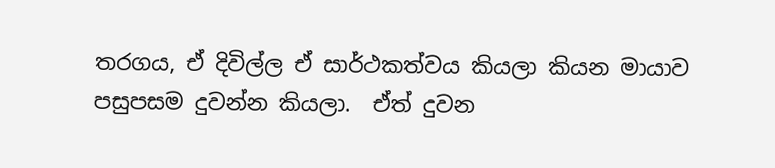තරගය, ඒ දිවිල්ල ඒ සාර්ථකත්වය කියලා කියන මායාව පසුපසම දුවන්න කියලා.  ඒත් දුවන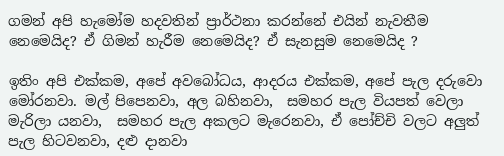ගමන් අපි හැමෝම හදවතින් ප්‍රාර්ථනා කරන්නේ එයින් නැවතීම නෙමෙයිද? ඒ ගිමන් හැරීම නෙමෙයිද? ඒ සැනසුම නෙමෙයිද ?

ඉතිං අපි එක්කම, අපේ අවබෝධය, ආදරය එක්කම, අපේ පැල දරුවො මෝරනවා. මල් පිපෙනවා, අල බහිනවා,  සමහර පැල වියපත් වෙලා මැරිලා යනවා,  සමහර පැල අකලට මැරෙනවා, ඒ පෝච්චි වලට අලුත් පැල හිටවනවා, දළු දානවා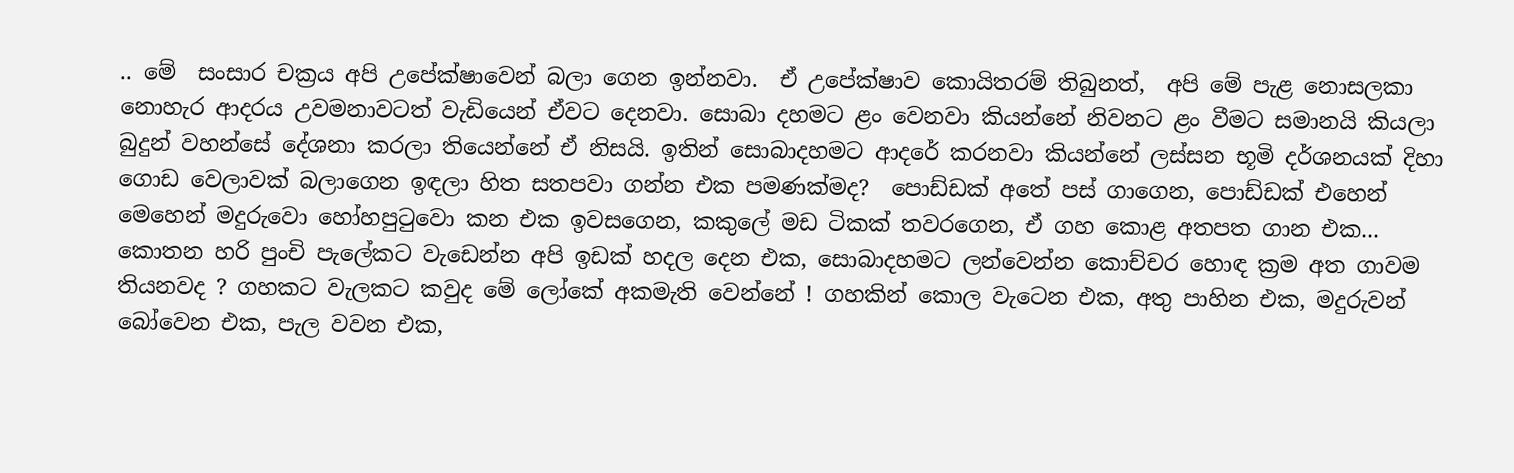.. මේ  සංසාර චක්‍රය අපි උපේක්ෂාවෙන් බලා ගෙන ඉන්නවා.  ඒ උපේක්ෂාව කොයිතරම් තිබුනත්,  අපි මේ පැළ නොසලකා නොහැර ආදරය උවමනාවටත් වැඩියෙන් ඒවට දෙනවා. සොබා දහමට ළං වෙනවා කියන්නේ නිවනට ළං වීමට සමානයි කියලා බුදුන් වහන්සේ දේශනා කරලා තියෙන්නේ ඒ නිසයි. ඉතින් සොබාදහමට ආදරේ කරනවා කියන්නේ ලස්සන භූමි දර්ශනයක් දිහා ගොඩ වෙලාවක් බලාගෙන ඉඳලා හිත සතපවා ගන්න එක පමණක්මද?  පොඩ්ඩක් අතේ පස් ගාගෙන, පොඩ්ඩක් එහෙන් මෙහෙන් මදුරුවො හෝහපුටුවො කන එක ඉවසගෙන, කකුලේ මඩ ටිකක් තවරගෙන, ඒ ගහ කොළ අතපත ගාන එක... කොතන හරි පුංචි පැලේකට වැඩෙන්න අපි ඉඩක් හදල දෙන එක, සොබාදහමට ලන්වෙන්න කොච්චර හොඳ ක්‍රම අත ගාවම තියනවද ? ගහකට වැලකට කවුද මේ ලෝකේ අකමැති වෙන්නේ ! ගහකින් කොල වැටෙන එක, අතු පාහින එක, මදුරුවන් බෝවෙන එක, පැල වවන එක,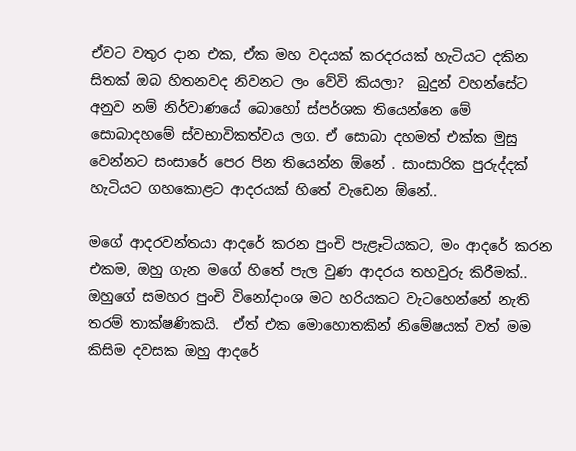ඒවට වතුර දාන එක, ඒක මහ වදයක් කරදරයක් හැටියට දකින සිතක් ඔබ හිතනවද නිවනට ලං වේවි කියලා?  බුදුන් වහන්සේට අනුව නම් නිර්වාණයේ බොහෝ ස්පර්ශක තියෙන්නෙ මේ සොබාදහමේ ස්වභාවිකත්වය ලග. ඒ සොබා දහමත් එක්ක මුසු  වෙන්නට සංසාරේ පෙර පින තියෙන්න ඕනේ . සාංසාරික පුරුද්දක් හැටියට ගහකොළට ආදරයක් හිතේ වැඩෙන ඕනේ..

මගේ ආදරවන්තයා ආදරේ කරන පුංචි පැළෑටියකට, මං ආදරේ කරන එකම, ඔහු ගැන මගේ හිතේ පැල වුණ ආදරය තහවුරු කිරීමක්.. ඔහුගේ සමහර පුංචි විනෝදාංශ මට හරියකට වැටහෙන්නේ නැති තරම් තාක්ෂණිකයි.  ඒත් එක මොහොතකින් නිමේෂයක් වත් මම කිසිම දවසක ඔහු ආදරේ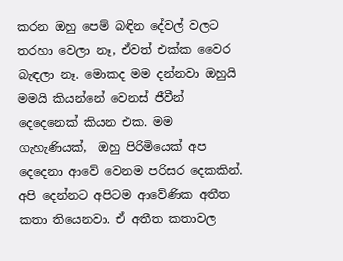කරන ඔහු පෙම් බඳින දේවල් වලට තරහා වෙලා නෑ, ඒවත් එක්ක වෛර බැඳලා නෑ. මොකද මම දන්නවා ඔහුයි මමයි කියන්නේ වෙනස් ජීවීන් දෙදෙනෙක් කියන එක. මම ගැහැණියක්,  ඔහු පිරිමියෙක් අප දෙදෙනා ආවේ වෙනම පරිසර දෙකකින්. අපි දෙන්නට අපිටම ආවේණික අතීත කතා තියෙනවා. ඒ අතීත කතාවල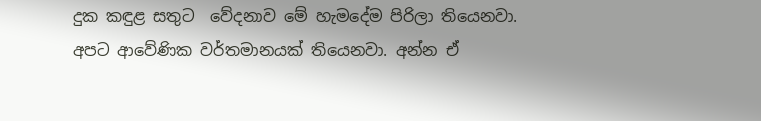දුක කඳුළ සතුට  වේදනාව මේ හැමදේම පිරිලා තියෙනවා.  අපට ආවේණික වර්තමානයක් තියෙනවා. අන්න ඒ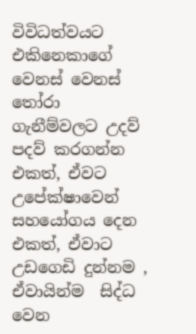විවිධත්වයට එකිනෙකාගේ වෙනස් වෙනස් තෝරා ගැනීම්වලට උදව් පදව් කරගන්න එකත්, ඒවට උපේක්ෂාවෙන් සහයෝගය දෙන එකත්, ඒවාට උඩගෙඩි දුන්නම , ඒවායින්ම  සිද්ධ වෙන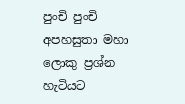පුංචි පුංචි අපහසුතා මහා ලොකු ප්‍රශ්න හැටියට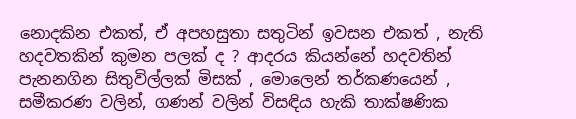නොදකින එකත්, ඒ අපහසුතා සතුටින් ඉවසන එකත් , නැති හදවතකින් කුමන පලක් ද ? ආදරය කියන්නේ හදවතින් පැනනගින සිතුවිල්ලක් මිසක් , මොලෙන් තර්කණයෙන් , සමීකරණ වලින්, ගණන් වලින් විසඳිය හැකි තාක්ෂණික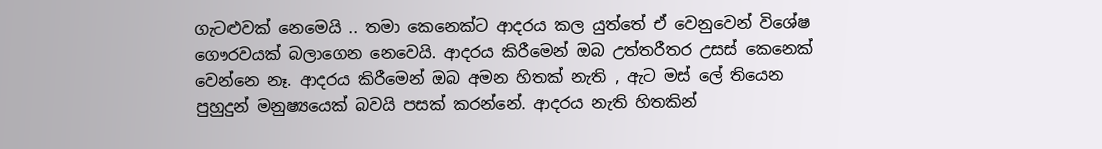ගැටළුවක් නෙමෙයි .. තමා කෙනෙක්ට ආදරය කල යුත්තේ ඒ වෙනුවෙන් විශේෂ ගෞරවයක් බලාගෙන නෙවෙයි. ආදරය කිරීමෙන් ඔබ උත්තරීතර උසස් කෙනෙක් වෙන්නෙ නෑ. ආදරය කිරීමෙන් ඔබ අමන හිතක් නැති , ඇට මස් ලේ තියෙන පුහුදුන් මනුෂ්‍යයෙක් බවයි පසක් කරන්නේ. ආදරය නැති හිතකින්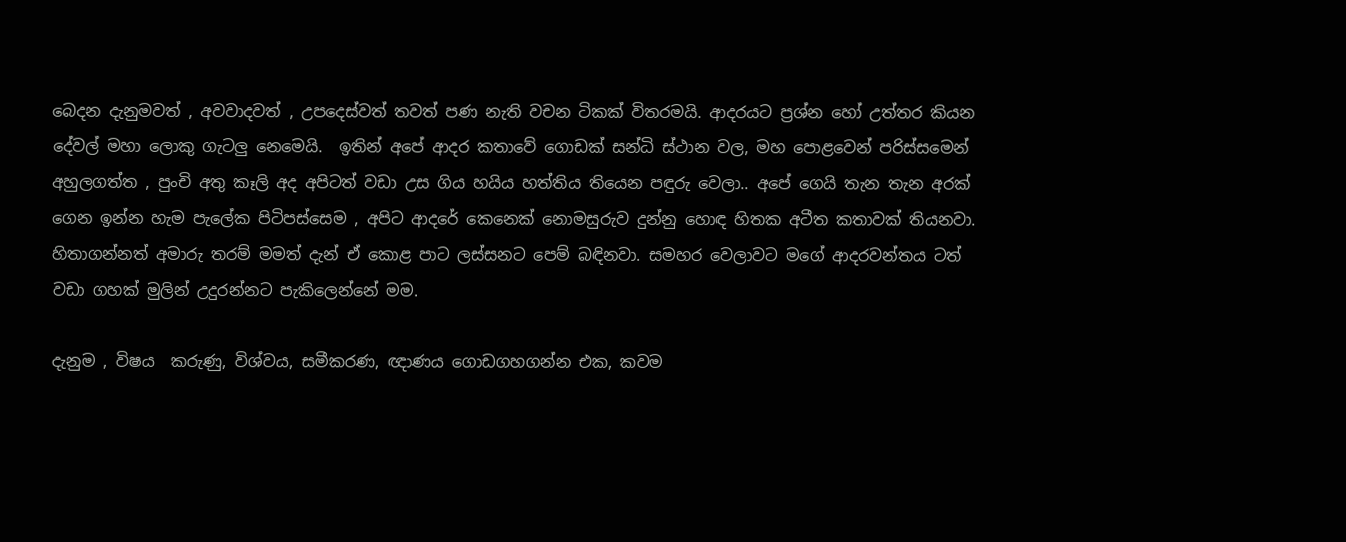බෙදන දැනුමවත් , අවවාදවත් , උපදෙස්වත් තවත් පණ නැති වචන ටිකක් විතරමයි. ආදරයට ප්‍රශ්න හෝ උත්තර කියන දේවල් මහා ලොකු ගැටලු නෙමෙයි.  ඉතින් අපේ ආදර කතාවේ ගොඩක් සන්ධි ස්ථාන වල, මහ පොළවෙන් පරිස්සමෙන් අහුලගත්ත , පුංචි අතු කෑලි අද අපිටත් වඩා උස ගිය හයිය හත්තිය තියෙන පඳුරු වෙලා.. අපේ ගෙයි තැන තැන අරක් ගෙන ඉන්න හැම පැලේක පිටිපස්සෙම , අපිට ආදරේ කෙනෙක් නොමසුරුව දුන්නු හොඳ හිතක අටීත කතාවක් තියනවා.  හිතාගන්නත් අමාරු තරම් මමත් දැන් ඒ කොළ පාට ලස්සනට පෙම් බඳිනවා. සමහර වෙලාවට මගේ ආදරවන්තය ටත් වඩා ගහක් මුලින් උදුරන්නට පැකිලෙන්නේ මම.

දැනුම , විෂය  කරුණු, විශ්වය, සමීකරණ, ඥාණය ගොඩගහගන්න එක, කවම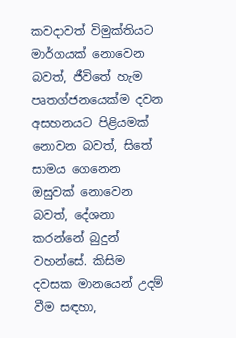කවදාවත් විමුක්තියට මාර්ගයක් නොවෙන බවත්, ජීවිතේ හැම පෘතග්ජනයෙක්ම දවන අසහනයට පිළියමක් නොවන බවත්, සිතේ සාමය ගෙනෙන ඔසුවක් නොවෙන බවත්, දේශනා කරන්නේ බුදුන් වහන්සේ. කිසිම දවසක මානයෙන් උදම් වීම සඳහා,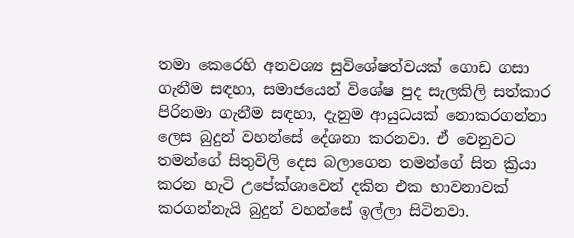තමා කෙරෙහි අනවශ්‍ය සුවිශේෂත්වයක් ගොඩ ගසා ගැනීම සඳහා, සමාජයෙන් විශේෂ පුද සැලකිලි සත්කාර පිරිනමා ගැනීම සඳහා, දැනුම ආයුධයක් නොකරගන්නා ලෙස බුදුන් වහන්සේ දේශනා කරනවා. ඒ වෙනුවට තමන්ගේ සිතුවිලි දෙස බලාගෙන තමන්ගේ සිත ක්‍රියා කරන හැටි උපේක්ශාවෙන් දකින එක භාවනාවක් කරගන්නැයි බුදුන් වහන්සේ ඉල්ලා සිටිනවා.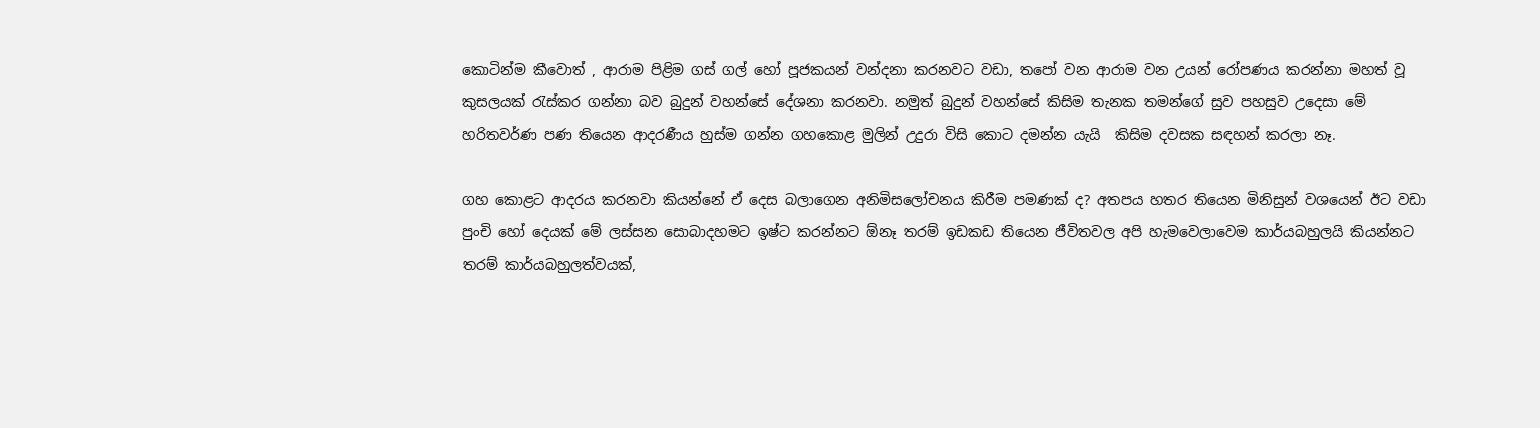කොටින්ම කීවොත් , ආරාම පිළිම ගස් ගල් හෝ පූජකයන් වන්දනා කරනවට වඩා, තපෝ වන ආරාම වන උයන් රෝපණය කරන්නා මහත් වූ කුසලයක් රැස්කර ගන්නා බව බුදුන් වහන්සේ දේශනා කරනවා. නමුත් බුදුන් වහන්සේ කිසිම තැනක තමන්ගේ සුව පහසුව උදෙසා මේ හරිතවර්ණ පණ තියෙන ආදරණීය හුස්ම ගන්න ගහකොළ මුලින් උදුරා විසි කොට දමන්න යැයි  කිසිම දවසක සඳහන් කරලා නෑ.

ගහ කොළට ආදරය කරනවා කියන්නේ ඒ දෙස බලාගෙන අනිමිසලෝචනය කිරීම පමණක් ද? අතපය හතර තියෙන මිනිසුන් වශයෙන් ඊට වඩා පුංචි හෝ දෙයක් මේ ලස්සන සොබාදහමට ඉෂ්ට කරන්නට ඕනෑ තරම් ඉඩකඩ තියෙන ජීවිතවල අපි හැමවෙලාවෙම කාර්යබහුලයි කියන්නට තරම් කාර්යබහුලත්වයක්,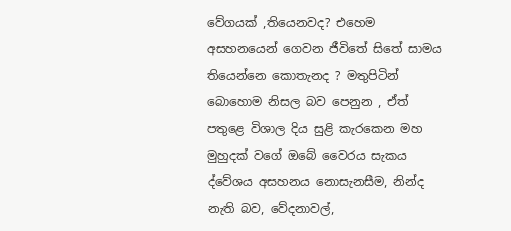වේගයක් ,තියෙනවද? එහෙම අසහනයෙන් ගෙවන ජීවිතේ සිතේ සාමය තියෙන්නෙ කොතැනද ? මතුපිටින් බොහොම නිසල බව පෙනුන , ඒත් පතුළෙ විශාල දිය සුළි කැරකෙන මහ මුහුදක් වගේ ඔබේ වෛරය සැකය ද්වේශය අසහනය නොසැනසීම, නින්ද නැති බව, වේදනාවල්,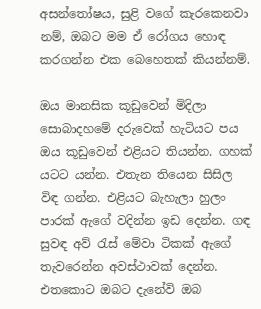අසන්තෝෂය, සුළි වගේ කැරකෙනවා නම්, ඔබට මම ඒ රෝගය හොඳ කරගන්න එක බෙහෙතක් කියන්නම්.

ඔය මානසික කූඩුවෙන් මිදිලා සොබාදහමේ දරුවෙක් හැටියට පය ඔය කූඩුවෙන් එළියට තියන්න. ගහක් යටට යන්න. එතැන තියෙන සිසිල විඳ ගන්න. එළියට බැහැලා හුලං පාරක් ඇගේ වදින්න ඉඩ දෙන්න. ගඳ සුවඳ අව් රැස් මේවා ටිකක් ඇගේ තැවරෙන්න අවස්ථාවක් දෙන්න. එතකොට ඔබට දැනේවි ඔබ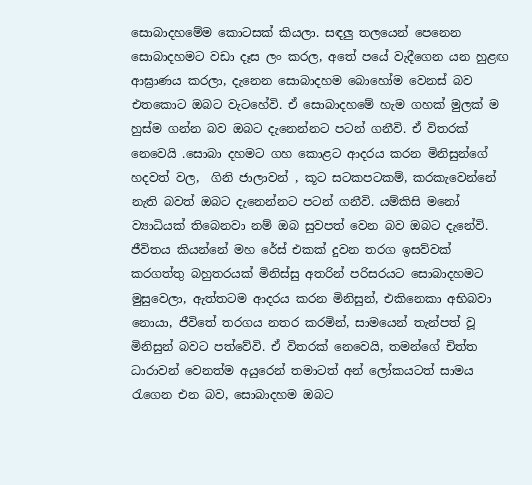සොබාදහමේම කොටසක් කියලා. සඳලු තලයෙන් පෙනෙන සොබාදහමට වඩා දෑස ලං කරල, අතේ පයේ වැදීගෙන යන හුළඟ ආඝ්‍රාණය කරලා, දැනෙන සොබාදහම බොහෝම වෙනස් බව එතකොට ඔබට වැටහේවි. ඒ සොබාදහමේ හැම ගහක් මුලක් ම හුස්ම ගන්න බව ඔබට දැනෙන්නට පටන් ගනීවි. ඒ විතරක් නෙවෙයි .සොබා දහමට ගහ කොළට ආදරය කරන මිනිසුන්ගේ හදවත් වල,  ගිනි ජාලාවන් , කූට සටකපටකම්, කරකැවෙන්නේ නැති බවත් ඔබට දැනෙන්නට පටන් ගනීවි. යම්කිසි මනෝ ව්‍යාධියක් තිබෙනවා නම් ඔබ සුවපත් වෙන බව ඔබට දැනේවි. ජීවිතය කියන්නේ මහ රේස් එකක් දුවන තරග ඉසව්වක් කරගත්තු බහුතරයක් මිනිස්සු අතරින් පරිසරයට සොබාදහමට මුසුවෙලා, ඇත්තටම ආදරය කරන මිනිසුන්, එකිනෙකා අභිබවා නොයා, ජීවිතේ තරගය නතර කරමින්, සාමයෙන් තැන්පත් වූ මිනිසුන් බවට පත්වේවි. ඒ විතරක් නෙවෙයි, තමන්ගේ චිත්ත ධාරාවන් වෙනත්ම අයුරෙන් තමාටත් අන් ලෝකයටත් සාමය රැගෙන එන බව, සොබාදහම ඔබට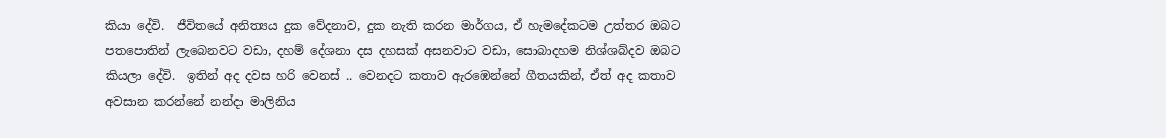කියා දේවි.  ජීවිතයේ අනිත්‍යය දුක වේදනාව, දුක නැති කරන මාර්ගය, ඒ හැමදේකටම උත්තර ඔබට පතපොතින් ලැබෙනවට වඩා, දහම් දේශනා දස දහසක් අසනවාට වඩා, සොබාදහම නිශ්ශබ්දව ඔබට කියලා දේවි.  ඉතින් අද දවස හරි වෙනස් .. වෙනදට කතාව ඇරඹෙන්නේ ගීතයකින්, ඒත් අද කතාව අවසාන කරන්නේ නන්දා මාලිනිය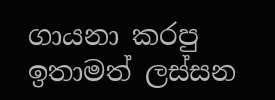ගායනා කරපු ඉතාමත් ලස්සන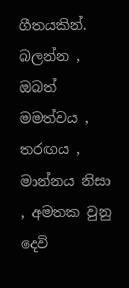ගීතයකින්.   බලන්න , ඔබත් මමත්වය , තරඟය , මාන්නය නිසා , අමතක වුනු දෙවි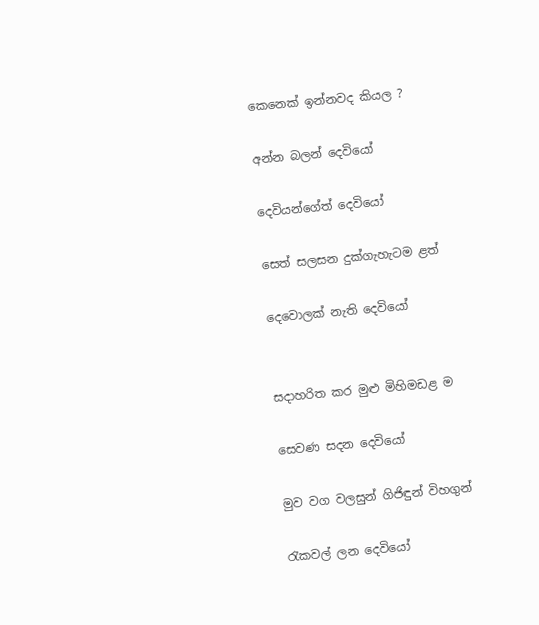කෙනෙක් ඉන්නවද කියල ?

අන්න බලන් දෙවියෝ

දෙවියන්ගේත් දෙවියෝ

සෙත් සලසන දුක්ගැහැටම ළත්

දෙවොලක් නැති දෙවියෝ


සදාහරිත කර මුළු මිහිමඩළ ම

සෙවණ සදන දෙවියෝ

මුව වග වලසුන් ගිජිඳුන් විහගුන්

රැකවල් ලන දෙවියෝ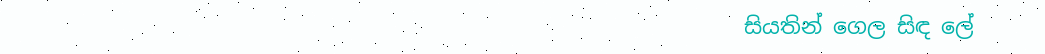සියතින් ගෙල සිඳ ලේ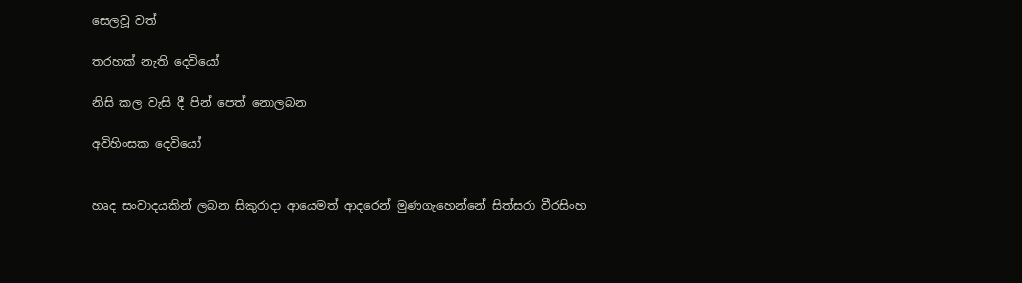සෙලවූ වත්

තරහක් නැති දෙවියෝ

නිසි කල වැසි දී පින් පෙත් නොලබන

අවිහිංසක දෙවියෝ


හෘද සංවාදයකින් ලබන සිකුරාදා ආයෙමත් ආදරෙන් මුණගැහෙන්නේ සිත්සරා වීරසිංහ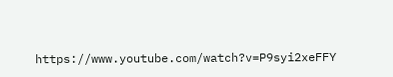https://www.youtube.com/watch?v=P9syi2xeFFY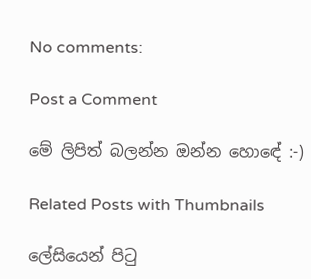No comments:

Post a Comment

මේ ලිපිත් බලන්න ඔන්න හොඳේ :-)

Related Posts with Thumbnails

ලේසියෙන් පිටු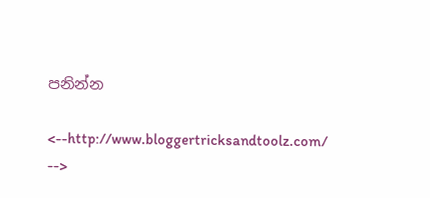පනින්න

<--http://www.bloggertricksandtoolz.com/ -->